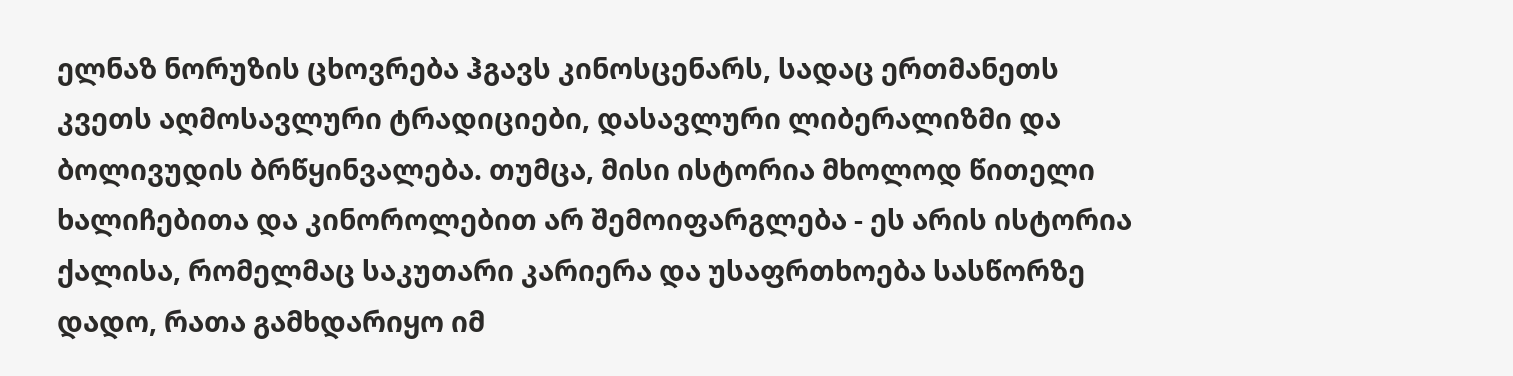ელნაზ ნორუზის ცხოვრება ჰგავს კინოსცენარს, სადაც ერთმანეთს კვეთს აღმოსავლური ტრადიციები, დასავლური ლიბერალიზმი და ბოლივუდის ბრწყინვალება. თუმცა, მისი ისტორია მხოლოდ წითელი ხალიჩებითა და კინოროლებით არ შემოიფარგლება - ეს არის ისტორია ქალისა, რომელმაც საკუთარი კარიერა და უსაფრთხოება სასწორზე დადო, რათა გამხდარიყო იმ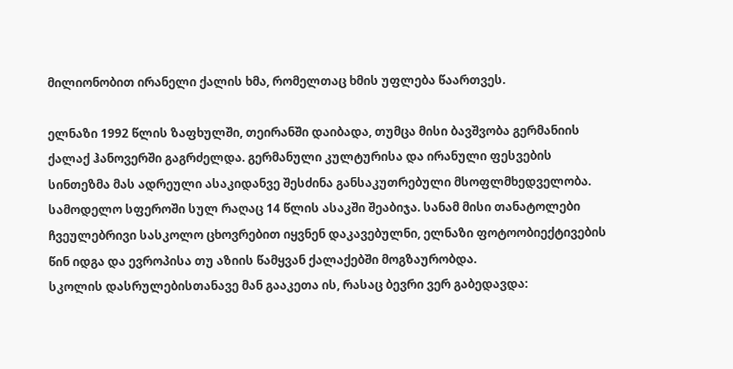მილიონობით ირანელი ქალის ხმა, რომელთაც ხმის უფლება წაართვეს.

ელნაზი 1992 წლის ზაფხულში, თეირანში დაიბადა, თუმცა მისი ბავშვობა გერმანიის ქალაქ ჰანოვერში გაგრძელდა. გერმანული კულტურისა და ირანული ფესვების სინთეზმა მას ადრეული ასაკიდანვე შესძინა განსაკუთრებული მსოფლმხედველობა. სამოდელო სფეროში სულ რაღაც 14 წლის ასაკში შეაბიჯა. სანამ მისი თანატოლები ჩვეულებრივი სასკოლო ცხოვრებით იყვნენ დაკავებულნი, ელნაზი ფოტოობიექტივების წინ იდგა და ევროპისა თუ აზიის წამყვან ქალაქებში მოგზაურობდა.
სკოლის დასრულებისთანავე მან გააკეთა ის, რასაც ბევრი ვერ გაბედავდა: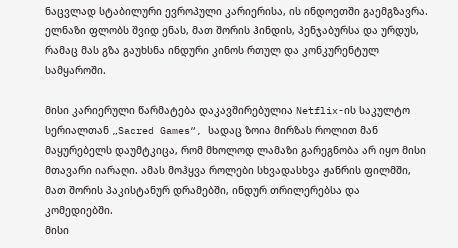ნაცვლად სტაბილური ევროპული კარიერისა, ის ინდოეთში გაემგზავრა. ელნაზი ფლობს შვიდ ენას, მათ შორის ჰინდის, პენჯაბურსა და ურდუს, რამაც მას გზა გაუხსნა ინდური კინოს რთულ და კონკურენტულ სამყაროში.

მისი კარიერული წარმატება დაკავშირებულია Netflix-ის საკულტო სერიალთან „Sacred Games“, სადაც ზოია მირზას როლით მან მაყურებელს დაუმტკიცა, რომ მხოლოდ ლამაზი გარეგნობა არ იყო მისი მთავარი იარაღი. ამას მოჰყვა როლები სხვადასხვა ჟანრის ფილმში, მათ შორის პაკისტანურ დრამებში, ინდურ თრილერებსა და კომედიებში.
მისი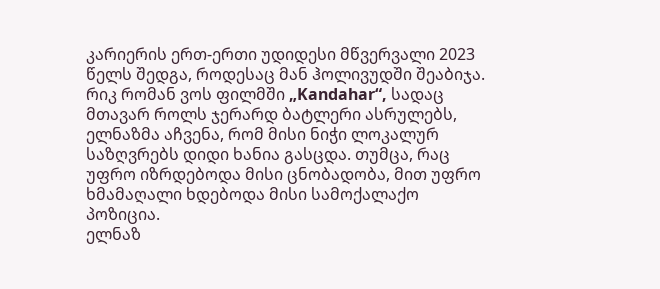კარიერის ერთ-ერთი უდიდესი მწვერვალი 2023 წელს შედგა, როდესაც მან ჰოლივუდში შეაბიჯა. რიკ რომან ვოს ფილმში „Kandahar“, სადაც მთავარ როლს ჯერარდ ბატლერი ასრულებს, ელნაზმა აჩვენა, რომ მისი ნიჭი ლოკალურ საზღვრებს დიდი ხანია გასცდა. თუმცა, რაც უფრო იზრდებოდა მისი ცნობადობა, მით უფრო ხმამაღალი ხდებოდა მისი სამოქალაქო პოზიცია.
ელნაზ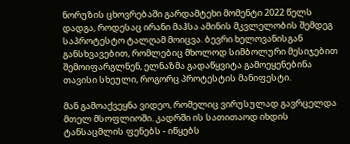ნორუზის ცხოვრებაში გარდამტეხი მომენტი 2022 წელს დადგა, როდესაც ირანი მაჰსა ამინის მკვლელობის შემდეგ საპროტესტო ტალღამ მოიცვა. ბევრი ხელოვანისგან განსხვავებით, რომლებიც მხოლოდ სიმბოლური მესიჯებით შემოიფარგლნენ, ელნაზმა გადაწყვიტა გამოეყენებინა თავისი სხეული, როგორც პროტესტის მანიფესტი.

მან გამოაქვეყნა ვიდეო, რომელიც ვირუსულად გავრცელდა მთელ მსოფლიოში. კადრში ის სათითაოდ იხდის ტანსაცმლის ფენებს - იწყებს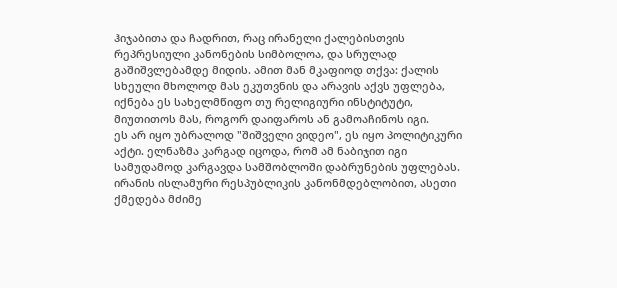ჰიჯაბითა და ჩადრით, რაც ირანელი ქალებისთვის რეპრესიული კანონების სიმბოლოა, და სრულად გაშიშვლებამდე მიდის. ამით მან მკაფიოდ თქვა: ქალის სხეული მხოლოდ მას ეკუთვნის და არავის აქვს უფლება, იქნება ეს სახელმწიფო თუ რელიგიური ინსტიტუტი, მიუთითოს მას, როგორ დაიფაროს ან გამოაჩინოს იგი.
ეს არ იყო უბრალოდ "შიშველი ვიდეო", ეს იყო პოლიტიკური აქტი. ელნაზმა კარგად იცოდა, რომ ამ ნაბიჯით იგი სამუდამოდ კარგავდა სამშობლოში დაბრუნების უფლებას. ირანის ისლამური რესპუბლიკის კანონმდებლობით, ასეთი ქმედება მძიმე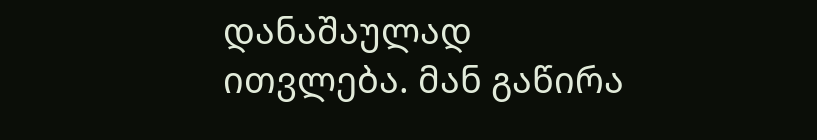დანაშაულად ითვლება. მან გაწირა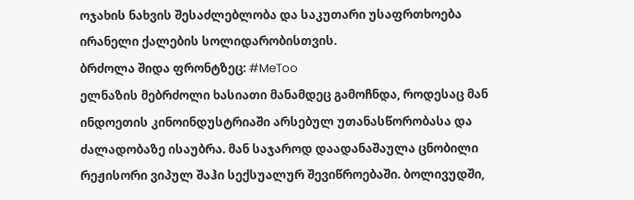ოჯახის ნახვის შესაძლებლობა და საკუთარი უსაფრთხოება ირანელი ქალების სოლიდარობისთვის.
ბრძოლა შიდა ფრონტზეც: #MeToo
ელნაზის მებრძოლი ხასიათი მანამდეც გამოჩნდა, როდესაც მან ინდოეთის კინოინდუსტრიაში არსებულ უთანასწორობასა და ძალადობაზე ისაუბრა. მან საჯაროდ დაადანაშაულა ცნობილი რეჟისორი ვიპულ შაჰი სექსუალურ შევიწროებაში. ბოლივუდში,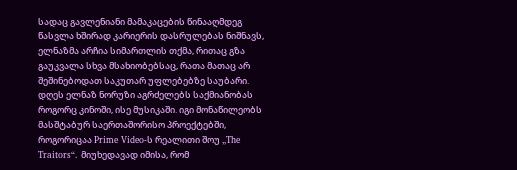სადაც გავლენიანი მამაკაცების წინააღმდეგ წასვლა ხშირად კარიერის დასრულებას ნიშნავს, ელნაზმა არჩია სიმართლის თქმა, რითაც გზა გაუკვალა სხვა მსახიობებსაც, რათა მათაც არ შეშინებოდათ საკუთარ უფლებებზე საუბარი.
დღეს ელნაზ ნორუზი აგრძელებს საქმიანობას როგორც კინოში, ისე მუსიკაში. იგი მონაწილეობს მასშტაბურ საერთაშორისო პროექტებში, როგორიცაა Prime Video-ს რეალითი შოუ „The Traitors“. მიუხედავად იმისა, რომ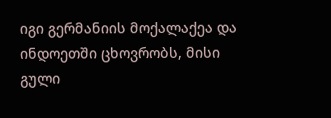იგი გერმანიის მოქალაქეა და ინდოეთში ცხოვრობს, მისი გული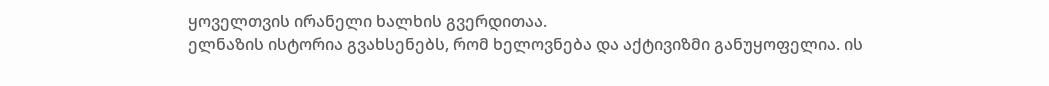ყოველთვის ირანელი ხალხის გვერდითაა.
ელნაზის ისტორია გვახსენებს, რომ ხელოვნება და აქტივიზმი განუყოფელია. ის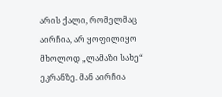არის ქალი, რომელმაც აირჩია, არ ყოფილიყო მხოლოდ „ლამაზი სახე“ ეკრანზე. მან აირჩია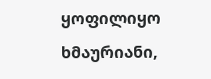ყოფილიყო ხმაურიანი,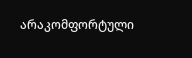არაკომფორტული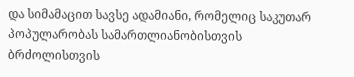და სიმამაცით სავსე ადამიანი, რომელიც საკუთარ პოპულარობას სამართლიანობისთვის ბრძოლისთვის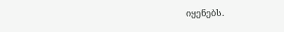იყენებს.